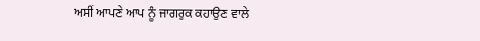ਅਸੀਂ ਆਪਣੇ ਆਪ ਨੂੰ ਜਾਗਰੁਕ ਕਹਾਉਣ ਵਾਲੇ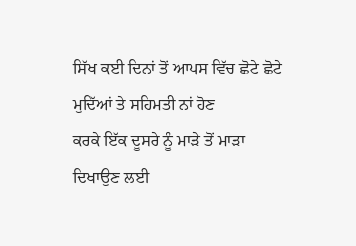ਸਿੱਖ ਕਈ ਦਿਨਾਂ ਤੋਂ ਆਪਸ ਵਿੱਚ ਛੋਟੇ ਛੋਟੇ ਮੁਦਿੱਆਂ ਤੇ ਸਹਿਮਤੀ ਨਾਂ ਹੋਣ
ਕਰਕੇ ਇੱਕ ਦੂਸਰੇ ਨੂੰ ਮਾੜੇ ਤੋਂ ਮਾੜਾ ਦਿਖਾਉਣ ਲਈ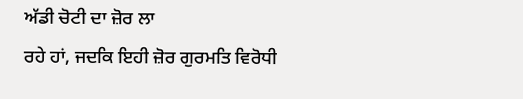ਅੱਡੀ ਚੋਟੀ ਦਾ ਜ਼ੋਰ ਲਾ
ਰਹੇ ਹਾਂ, ਜਦਕਿ ਇਹੀ ਜ਼ੋਰ ਗੁਰਮਤਿ ਵਿਰੋਧੀ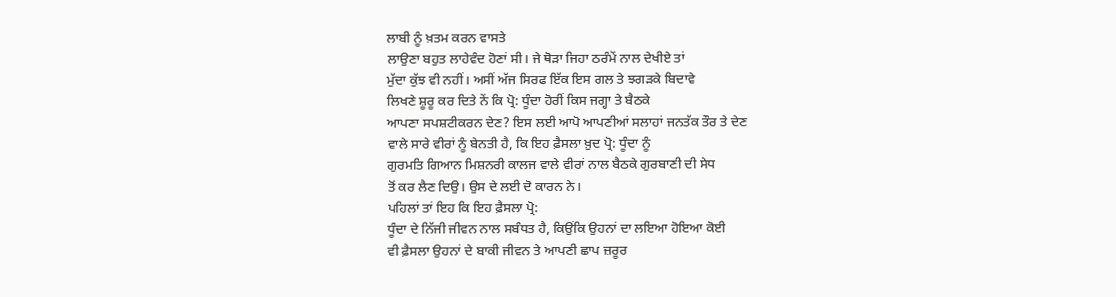ਲਾਬੀ ਨੂੰ ਖ਼ਤਮ ਕਰਨ ਵਾਸਤੇ
ਲਾਉਣਾ ਬਹੁਤ ਲਾਹੇਵੰਦ ਹੋਣਾਂ ਸੀ। ਜੇ ਥੋੜਾ ਜਿਹਾ ਠਰੰਮੇਂ ਨਾਲ ਦੇਖੀਏ ਤਾਂ
ਮੁੱਦਾ ਕੁੱਝ ਵੀ ਨਹੀਂ। ਅਸੀਂ ਅੱਜ ਸਿਰਫ ਇੱਕ ਇਸ ਗਲ ਤੇ ਝਗੜਕੇ ਬਿਦਾਵੇ
ਲਿਖਣੇ ਸ਼ੂਰੂ ਕਰ ਦਿਤੇ ਨੇਂ ਕਿ ਪ੍ਰੋ: ਧੂੰਦਾ ਹੋਰੀਂ ਕਿਸ ਜਗ੍ਹਾ ਤੇ ਬੈਠਕੇ
ਆਪਣਾ ਸਪਸ਼ਟੀਕਰਨ ਦੇਣ? ਇਸ ਲਈ ਆਪੋ ਆਪਣੀਆਂ ਸਲਾਹਾਂ ਜਨਤੱਕ ਤੌਰ ਤੇ ਦੇਣ
ਵਾਲੇ ਸਾਰੇ ਵੀਰਾਂ ਨੂੰ ਬੇਨਤੀ ਹੈ, ਕਿ ਇਹ ਫ਼ੈਸਲਾ ਖ਼ੁਦ ਪ੍ਰੋ: ਧੂੰਦਾ ਨੂੰ
ਗੁਰਮਤਿ ਗਿਆਨ ਮਿਸ਼ਨਰੀ ਕਾਲਜ ਵਾਲੇ ਵੀਰਾਂ ਨਾਲ ਬੈਠਕੇ ਗੁਰਬਾਣੀ ਦੀ ਸੇਧ
ਤੋਂ ਕਰ ਲੈਣ ਦਿਉ। ਉਸ ਦੇ ਲਈ ਦੋ ਕਾਰਨ ਨੇ।
ਪਹਿਲਾਂ ਤਾਂ ਇਹ ਕਿ ਇਹ ਫ਼ੈਸਲਾ ਪ੍ਰੋ:
ਧੂੰਦਾ ਦੇ ਨਿੱਜੀ ਜੀਵਨ ਨਾਲ ਸਬੰਧਤ ਹੈ, ਕਿਉਂਕਿ ਉਹਨਾਂ ਦਾ ਲਇਆ ਹੋਇਆ ਕੋਈ
ਵੀ ਫ਼ੈਸਲਾ ਉਹਨਾਂ ਦੇ ਬਾਕੀ ਜੀਵਨ ਤੇ ਆਪਣੀ ਛਾਪ ਜ਼ਰੂਰ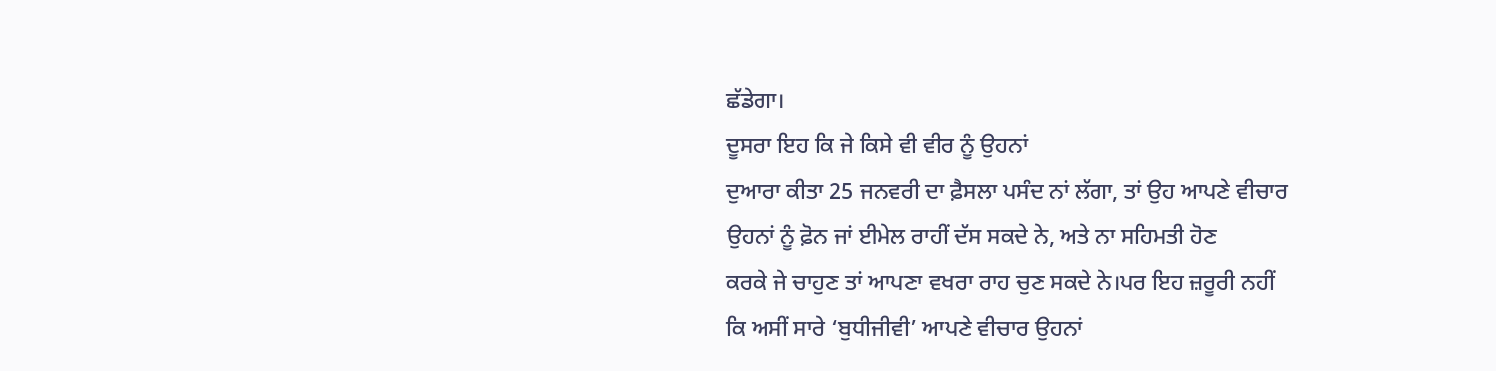ਛੱਡੇਗਾ।
ਦੂਸਰਾ ਇਹ ਕਿ ਜੇ ਕਿਸੇ ਵੀ ਵੀਰ ਨੂੰ ਉਹਨਾਂ
ਦੁਆਰਾ ਕੀਤਾ 25 ਜਨਵਰੀ ਦਾ ਫ਼ੈਸਲਾ ਪਸੰਦ ਨਾਂ ਲੱਗਾ, ਤਾਂ ਉਹ ਆਪਣੇ ਵੀਚਾਰ
ਉਹਨਾਂ ਨੂੰ ਫ਼ੋਨ ਜਾਂ ਈਮੇਲ ਰਾਹੀਂ ਦੱਸ ਸਕਦੇ ਨੇ, ਅਤੇ ਨਾ ਸਹਿਮਤੀ ਹੋਣ
ਕਰਕੇ ਜੇ ਚਾਹੁਣ ਤਾਂ ਆਪਣਾ ਵਖਰਾ ਰਾਹ ਚੁਣ ਸਕਦੇ ਨੇ।ਪਰ ਇਹ ਜ਼ਰੂਰੀ ਨਹੀਂ
ਕਿ ਅਸੀਂ ਸਾਰੇ ‘ਬੁਧੀਜੀਵੀ’ ਆਪਣੇ ਵੀਚਾਰ ਉਹਨਾਂ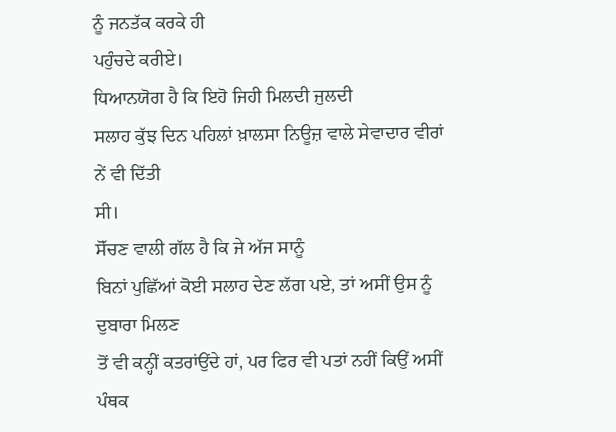ਨੂੰ ਜਨਤੱਕ ਕਰਕੇ ਹੀ
ਪਹੁੰਚਦੇ ਕਰੀਏ।
ਧਿਆਨਯੋਗ ਹੈ ਕਿ ਇਹੋ ਜਿਹੀ ਮਿਲਦੀ ਜੁਲਦੀ
ਸਲਾਹ ਕੁੱਝ ਦਿਨ ਪਹਿਲਾਂ ਖ਼ਾਲਸਾ ਨਿਊਜ਼ ਵਾਲੇ ਸੇਵਾਦਾਰ ਵੀਰਾਂ ਨੇਂ ਵੀ ਦਿੱਤੀ
ਸੀ।
ਸੋੱਚਣ ਵਾਲੀ ਗੱਲ ਹੈ ਕਿ ਜੇ ਅੱਜ ਸਾਨੂੰ
ਬਿਨਾਂ ਪੁਛਿੱਆਂ ਕੋਈ ਸਲਾਹ ਦੇਣ ਲੱਗ ਪਏ, ਤਾਂ ਅਸੀਂ ਉਸ ਨੂੰ ਦੁਬਾਰਾ ਮਿਲਣ
ਤੋਂ ਵੀ ਕਨ੍ਹੀਂ ਕਤਰਾਂਉਂਦੇ ਹਾਂ, ਪਰ ਫਿਰ ਵੀ ਪਤਾਂ ਨਹੀਂ ਕਿਉਂ ਅਸੀਂ
ਪੰਥਕ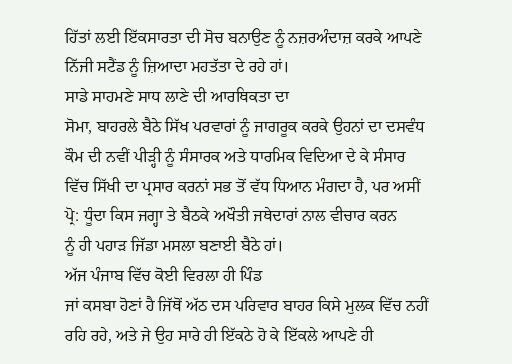ਹਿੱਤਾਂ ਲਈ ਇੱਕਸਾਰਤਾ ਦੀ ਸੋਚ ਬਨਾਉਣ ਨੂੰ ਨਜ਼ਰਅੰਦਾਜ਼ ਕਰਕੇ ਆਪਣੇ
ਨਿੱਜੀ ਸਟੈਂਡ ਨੂੰ ਜ਼ਿਆਦਾ ਮਹਤੱਤਾ ਦੇ ਰਹੇ ਹਾਂ।
ਸਾਡੇ ਸਾਹਮਣੇ ਸਾਧ ਲਾਣੇ ਦੀ ਆਰਥਿਕਤਾ ਦਾ
ਸੋਮਾ, ਬਾਹਰਲੇ ਬੈਠੇ ਸਿੱਖ ਪਰਵਾਰਾਂ ਨੂੰ ਜਾਗਰੂਕ ਕਰਕੇ ਉਹਨਾਂ ਦਾ ਦਸਵੰਧ
ਕੌਮ ਦੀ ਨਵੀਂ ਪੀੜ੍ਹੀ ਨੂੰ ਸੰਸਾਰਕ ਅਤੇ ਧਾਰਮਿਕ ਵਿਦਿਆ ਦੇ ਕੇ ਸੰਸਾਰ
ਵਿੱਚ ਸਿੱਖੀ ਦਾ ਪ੍ਰਸਾਰ ਕਰਨਾਂ ਸਭ ਤੋਂ ਵੱਧ ਧਿਆਨ ਮੰਗਦਾ ਹੈ, ਪਰ ਅਸੀਂ
ਪ੍ਰੋ: ਧੂੰਦਾ ਕਿਸ ਜਗ੍ਹਾ ਤੇ ਬੈਠਕੇ ਅਖੌਤੀ ਜਥੇਦਾਰਾਂ ਨਾਲ ਵੀਚਾਰ ਕਰਨ
ਨੂੰ ਹੀ ਪਹਾੜ ਜਿੱਡਾ ਮਸਲਾ ਬਣਾਈ ਬੈਠੇ ਹਾਂ।
ਅੱਜ ਪੰਜਾਬ ਵਿੱਚ ਕੋਈ ਵਿਰਲਾ ਹੀ ਪਿੰਡ
ਜਾਂ ਕਸਬਾ ਹੋਣਾਂ ਹੈ ਜਿੱਥੋਂ ਅੱਠ ਦਸ ਪਰਿਵਾਰ ਬਾਹਰ ਕਿਸੇ ਮੁਲਕ ਵਿੱਚ ਨਹੀਂ
ਰਹਿ ਰਹੇ, ਅਤੇ ਜੇ ਉਹ ਸਾਰੇ ਹੀ ਇੱਕਠੇ ਹੋ ਕੇ ਇੱਕਲੇ ਆਪਣੇ ਹੀ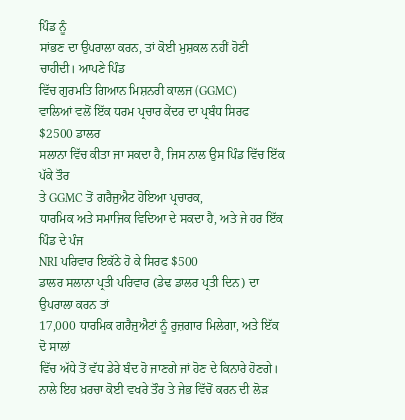ਪਿੰਡ ਨੂੰ
ਸਾਂਭਣ ਦਾ ਉਪਰਾਲਾ ਕਰਨ, ਤਾਂ ਕੋਈ ਮੁਸ਼ਕਲ ਨਹੀਂ ਹੋਣੀ ਚਾਹੀਦੀ। ਆਪਣੇ ਪਿੰਡ
ਵਿੱਚ ਗੁਰਮਤਿ ਗਿਆਨ ਮਿਸ਼ਨਰੀ ਕਾਲਜ (GGMC)
ਵਾਲਿਆਂ ਵਲੋਂ ਇੱਕ ਧਰਮ ਪ੍ਰਚਾਰ ਕੇਂਦਰ ਦਾ ਪ੍ਰਬੰਧ ਸਿਰਫ $2500 ਡਾਲਰ
ਸਲਾਨਾ ਵਿੱਚ ਕੀਤਾ ਜਾ ਸਕਦਾ ਹੈ, ਜਿਸ ਨਾਲ ਉਸ ਪਿੰਡ ਵਿੱਚ ਇੱਕ ਪੱਕੇ ਤੌਰ
ਤੇ GGMC ਤੋਂ ਗਰੈਜੁਐਟ ਹੋਇਆ ਪ੍ਰਚਾਰਕ,
ਧਾਰਮਿਕ ਅਤੇ ਸਮਾਜਿਕ ਵਿਦਿਆ ਦੇ ਸਕਦਾ ਹੈ, ਅਤੇ ਜੇ ਹਰ ਇੱਕ ਪਿੰਡ ਦੇ ਪੰਜ
NRI ਪਰਿਵਾਰ ਇਕੱਠੇ ਹੋ ਕੇ ਸਿਰਫ $500
ਡਾਲਰ ਸਲਾਨਾ ਪ੍ਰਤੀ ਪਰਿਵਾਰ (ਡੇਢ ਡਾਲਰ ਪ੍ਰਤੀ ਦਿਨ) ਦਾ ਉਪਰਾਲਾ ਕਰਨ ਤਾਂ
17,000 ਧਾਰਮਿਕ ਗਰੈਜੁਐਟਾਂ ਨੂੰ ਰੁਜ਼ਗਾਰ ਮਿਲੇਗਾ, ਅਤੇ ਇੱਕ ਦੋ ਸਾਲਾਂ
ਵਿੱਚ ਅੱਧੇ ਤੋਂ ਵੱਧ ਡੇਰੇ ਬੰਦ ਹੋ ਜਾਣਗੇ ਜਾਂ ਹੋਣ ਦੇ ਕਿਨਾਰੇ ਹੋਣਗੇ।
ਨਾਲੇ ਇਹ ਖ਼ਰਚਾ ਕੋਈ ਵਖਰੇ ਤੌਰ ਤੇ ਜੇਭ ਵਿੱਚੋਂ ਕਰਨ ਦੀ ਲੋੜ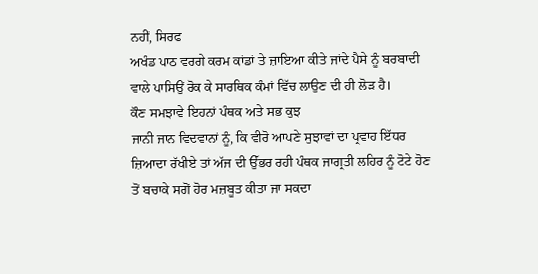ਨਹੀਂ, ਸਿਰਫ
ਅਖੰਡ ਪਾਠ ਵਰਗੇ ਕਰਮ ਕਾਂਡਾਂ ਤੇ ਜ਼ਾਇਆ ਕੀਤੇ ਜਾਂਦੇ ਪੈਸੇ ਨੂੰ ਬਰਬਾਦੀ
ਵਾਲੇ ਪਾਸਿਉਂ ਰੋਕ ਕੇ ਸਾਰਥਿਕ ਕੰਮਾਂ ਵਿੱਚ ਲਾਉਣ ਦੀ ਹੀ ਲੋੜ ਹੈ।
ਕੌਣ ਸਮਝਾਵੇ ਇਹਨਾਂ ਪੰਥਕ ਅਤੇ ਸਭ ਕੁਝ
ਜਾਨੀ ਜਾਨ ਵਿਦਵਾਨਾਂ ਨੂੰ, ਕਿ ਵੀਰੋ ਆਪਣੇ ਸੁਝਾਵਾਂ ਦਾ ਪ੍ਰਵਾਹ ਇੱਧਰ
ਜ਼ਿਆਦਾ ਰੱਖੀਏ ਤਾਂ ਅੱਜ ਦੀ ਉੱਭਰ ਰਹੀ ਪੰਥਕ ਜਾਗ੍ਰਤੀ ਲਹਿਰ ਨੂੰ ਟੋਟੇ ਹੋਣ
ਤੋਂ ਬਚਾਕੇ ਸਗੋਂ ਹੋਰ ਮਜ਼ਬੂਤ ਕੀਤਾ ਜਾ ਸਕਦਾ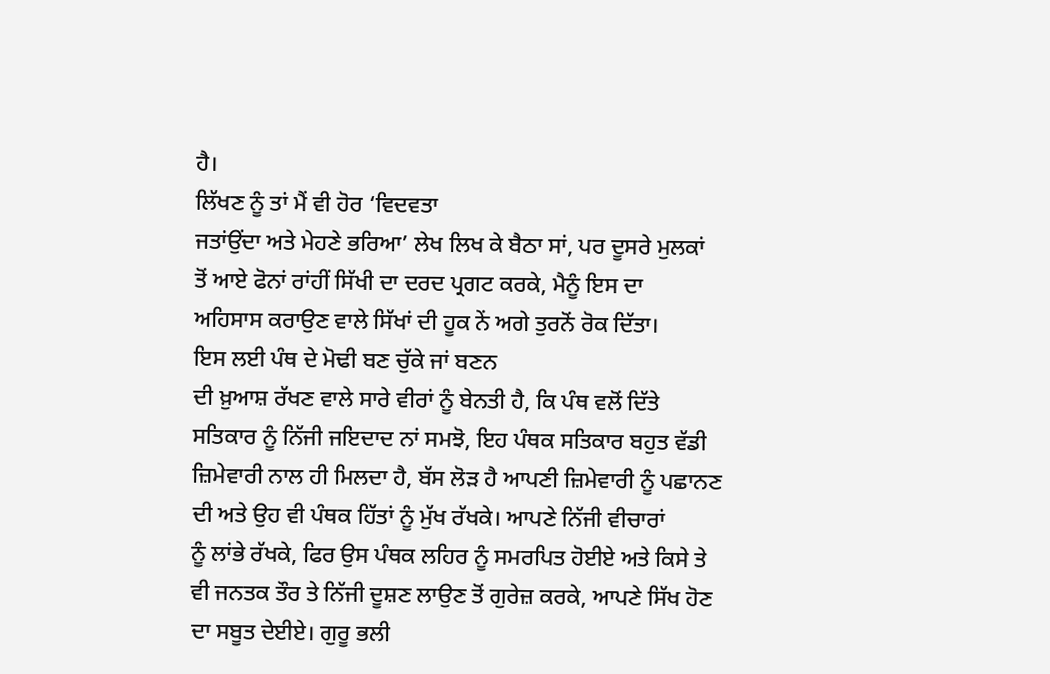ਹੈ।
ਲਿੱਖਣ ਨੂੰ ਤਾਂ ਮੈਂ ਵੀ ਹੋਰ ‘ਵਿਦਵਤਾ
ਜਤਾਂਉਂਦਾ ਅਤੇ ਮੇਹਣੇ ਭਰਿਆ’ ਲੇਖ ਲਿਖ ਕੇ ਬੈਠਾ ਸਾਂ, ਪਰ ਦੂਸਰੇ ਮੁਲਕਾਂ
ਤੋਂ ਆਏ ਫੋਨਾਂ ਰਾਂਹੀਂ ਸਿੱਖੀ ਦਾ ਦਰਦ ਪ੍ਰਗਟ ਕਰਕੇ, ਮੈਨੂੰ ਇਸ ਦਾ
ਅਹਿਸਾਸ ਕਰਾਉਣ ਵਾਲੇ ਸਿੱਖਾਂ ਦੀ ਹੂਕ ਨੇਂ ਅਗੇ ਤੁਰਨੋਂ ਰੋਕ ਦਿੱਤਾ।
ਇਸ ਲਈ ਪੰਥ ਦੇ ਮੋਢੀ ਬਣ ਚੁੱਕੇ ਜਾਂ ਬਣਨ
ਦੀ ਖ਼ੁਆਸ਼ ਰੱਖਣ ਵਾਲੇ ਸਾਰੇ ਵੀਰਾਂ ਨੂੰ ਬੇਨਤੀ ਹੈ, ਕਿ ਪੰਥ ਵਲੋਂ ਦਿੱਤੇ
ਸਤਿਕਾਰ ਨੂੰ ਨਿੱਜੀ ਜਇਦਾਦ ਨਾਂ ਸਮਝੋ, ਇਹ ਪੰਥਕ ਸਤਿਕਾਰ ਬਹੁਤ ਵੱਡੀ
ਜ਼ਿਮੇਵਾਰੀ ਨਾਲ ਹੀ ਮਿਲਦਾ ਹੈ, ਬੱਸ ਲੋੜ ਹੈ ਆਪਣੀ ਜ਼ਿਮੇਵਾਰੀ ਨੂੰ ਪਛਾਨਣ
ਦੀ ਅਤੇ ਉਹ ਵੀ ਪੰਥਕ ਹਿੱਤਾਂ ਨੂੰ ਮੁੱਖ ਰੱਖਕੇ। ਆਪਣੇ ਨਿੱਜੀ ਵੀਚਾਰਾਂ
ਨੂੰ ਲਾਂਭੇ ਰੱਖਕੇ, ਫਿਰ ਉਸ ਪੰਥਕ ਲਹਿਰ ਨੂੰ ਸਮਰਪਿਤ ਹੋਈਏ ਅਤੇ ਕਿਸੇ ਤੇ
ਵੀ ਜਨਤਕ ਤੌਰ ਤੇ ਨਿੱਜੀ ਦੂਸ਼ਣ ਲਾਉਣ ਤੋਂ ਗੁਰੇਜ਼ ਕਰਕੇ, ਆਪਣੇ ਸਿੱਖ ਹੋਣ
ਦਾ ਸਬੂਤ ਦੇਈਏ। ਗੁਰੂ ਭਲੀ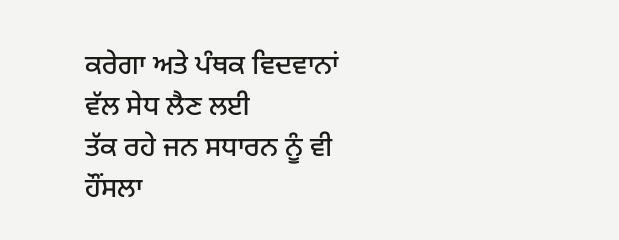ਕਰੇਗਾ ਅਤੇ ਪੰਥਕ ਵਿਦਵਾਨਾਂ ਵੱਲ ਸੇਧ ਲੈਣ ਲਈ
ਤੱਕ ਰਹੇ ਜਨ ਸਧਾਰਨ ਨੂੰ ਵੀ ਹੌਂਸਲਾ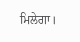ਮਿਲੇਗਾ।